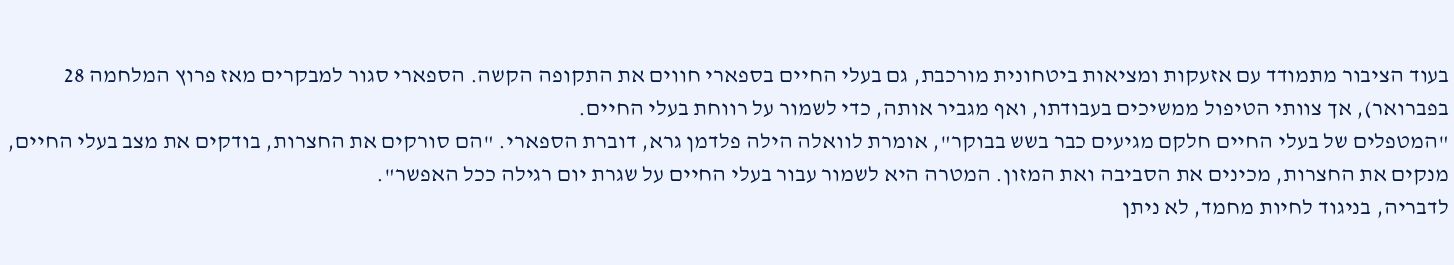בעוד הציבור מתמודד עם אזעקות ומציאות ביטחונית מורכבת, גם בעלי החיים בספארי חווים את התקופה הקשה. הספארי סגור למבקרים מאז פרוץ המלחמה 28 בפברואר), אך צוותי הטיפול ממשיכים בעבודתו, ואף מגביר אותה, כדי לשמור על רווחת בעלי החיים.
"המטפלים של בעלי החיים חלקם מגיעים כבר בשש בבוקר", אומרת לוואלה הילה פלדמן גרא, דוברת הספארי. "הם סורקים את החצרות, בודקים את מצב בעלי החיים, מנקים את החצרות, מכינים את הסביבה ואת המזון. המטרה היא לשמור עבור בעלי החיים על שגרת יום רגילה ככל האפשר".
לדבריה, בניגוד לחיות מחמד, לא ניתן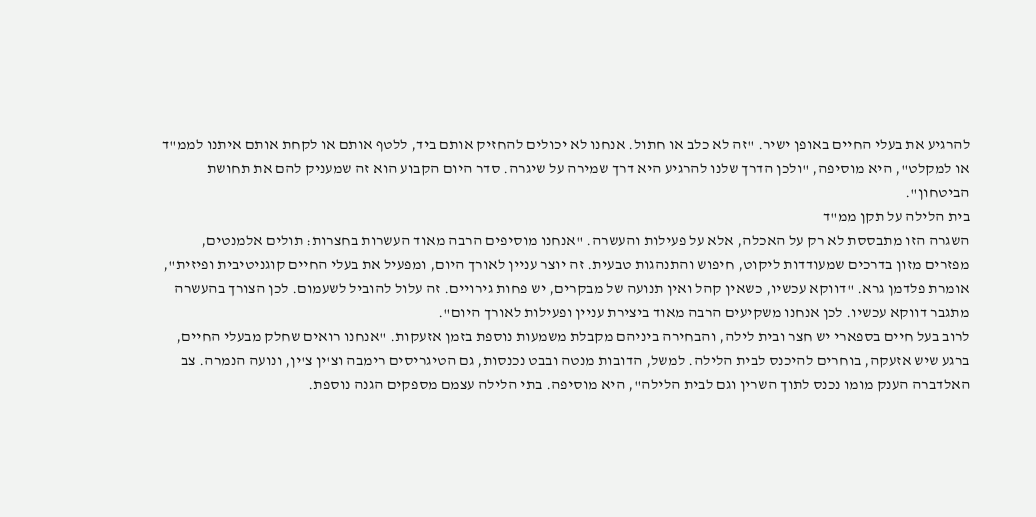להרגיע את בעלי החיים באופן ישיר. "זה לא כלב או חתול. אנחנו לא יכולים להחזיק אותם ביד, ללטף אותם או לקחת אותם איתנו לממ"ד או למקלט", היא מוסיפה, "ולכן הדרך שלנו להרגיע היא דרך שמירה על שיגרה. סדר היום הקבוע הוא זה שמעניק להם את תחושת הביטחון".
בית הלילה על תקן ממ"ד
השגרה הזו מתבססת לא רק על האכלה, אלא על פעילות והעשרה. "אנחנו מוסיפים הרבה מאוד העשרות בחצרות: תולים אלמנטים, מפזרים מזון בדרכים שמעודדות ליקוט, חיפוש והתנהגות טבעית. זה יוצר עניין לאורך היום, ומפעיל את בעלי החיים קוגניטיבית ופיזית", אומרת פלדמן גרא. "דווקא עכשיו, כשאין קהל ואין תנועה של מבקרים, יש פחות גירויים. זה עלול להוביל לשעמום. לכן הצורך בהעשרה מתגבר דווקא עכשיו. לכן אנחנו משקיעים הרבה מאוד ביצירת עניין ופעילות לאורך היום".
לרוב בעל חיים בספארי יש חצר ובית לילה, והבחירה ביניהם מקבלת משמעות נוספת בזמן אזעקות. "אנחנו רואים שחלק מבעלי החיים, ברגע שיש אזעקה, בוחרים להיכנס לבית הלילה. למשל, הדובות מנטה ובבט נכנסות, גם הטיגריסים רימבה וצ'ין צ'ין, ונועה הנמרה. צב האלדברה הענק מומו נכנס לתוך השרין וגם לבית הלילה", היא מוסיפה. בתי הלילה עצמם מספקים הגנה נוספת.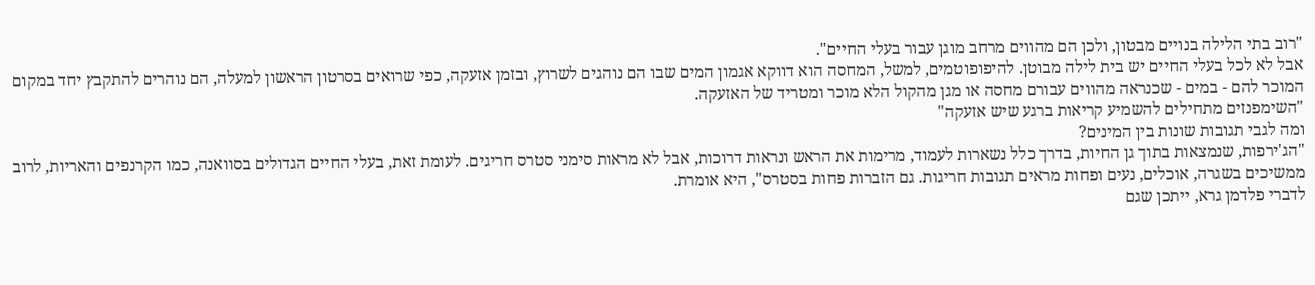"רוב בתי הלילה בנויים מבטון, ולכן הם מהווים מרחב מוגן עבור בעלי החיים".
אבל לא לכל בעלי החיים יש בית לילה מבוטן. להיפופוטמים, למשל, המחסה הוא דווקא אגמון המים שבו הם נוהגים לשרוץ, ובזמן אזעקה, כפי שרואים בסרטון הראשון למעלה, הם נוהרים להתקבץ יחד במקום המוכר להם - במים - שכנראה מהווים עבורם מחסה או מגן מהקול הלא מוכר ומטריד של האזעקה.
"השימפנזים מתחילים להשמיע קריאות ברגע שיש אזעקה"
ומה לגבי תגובות שונות בין המינים?
"הג'ירפות, שנמצאות בתוך גן החיות, בדרך כלל נשארות לעמוד, מרימות את הראש ונראות דרוכות, אבל לא מראות סימני סטרס חריגים. לעומת זאת, בעלי החיים הגדולים בסוואנה, כמו הקרנפים והאריות, לרוב ממשיכים בשגרה, אוכלים, נעים ופחות מראים תגובות חריגות. גם הזברות פחות בסטרס", היא אומרת.
לדברי פלדמן גרא, ייתכן שגם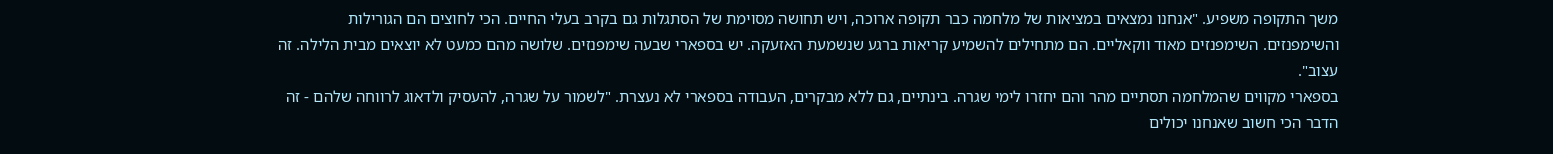משך התקופה משפיע. "אנחנו נמצאים במציאות של מלחמה כבר תקופה ארוכה, ויש תחושה מסוימת של הסתגלות גם בקרב בעלי החיים. הכי לחוצים הם הגורילות והשימפנזים. השימפנזים מאוד ווקאליים. הם מתחילים להשמיע קריאות ברגע שנשמעת האזעקה. יש בספארי שבעה שימפנזים. שלושה מהם כמעט לא יוצאים מבית הלילה. זה עצוב".
בספארי מקווים שהמלחמה תסתיים מהר והם יחזרו לימי שגרה. בינתיים, גם ללא מבקרים, העבודה בספארי לא נעצרת. "לשמור על שגרה, להעסיק ולדאוג לרווחה שלהם - זה הדבר הכי חשוב שאנחנו יכולים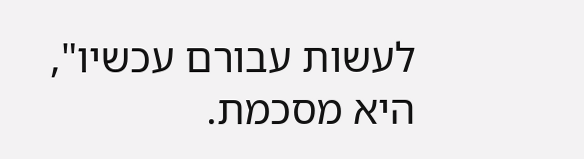לעשות עבורם עכשיו", היא מסכמת.